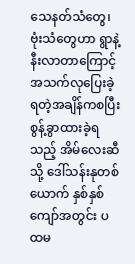သေနတ်သံတွေ၊ဗုံးသံတွေဟာ ရွာနဲ့နီးလာတာကြောင့် အသက်လုပြေးခဲ့ရတဲ့အချိန်ကစပြီး စွန့်ခွာထားခဲ့ရသည့် အိမ်လေးဆီသို့ ဒေါ်သန်းနုတစ်ယောက် နှစ်နှစ်ကျော်အတွင်း ပထမ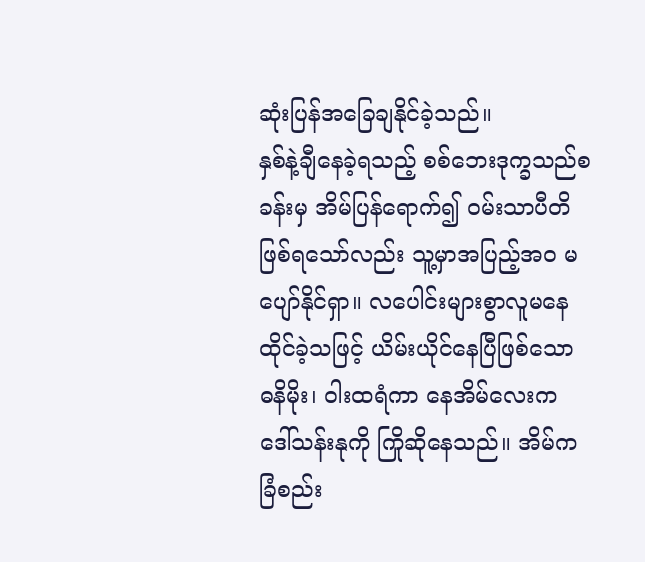ဆုံးပြန်အခြေချနိုင်ခဲ့သည်။
နှစ်နဲ့ချီနေခဲ့ရသည့် စစ်ဘေးဒုက္ခသည်စခန်းမှ အိမ်ပြန်ရောက်၍ ဝမ်းသာပီတိဖြစ်ရသော်လည်း သူ့မှာအပြည့်အဝ မပျော်နိုင်ရှာ။ လပေါင်းများစွာလူမနေထိုင်ခဲ့သဖြင့် ယိမ်းယိုင်နေပြီဖြစ်သော ဓနိမိုး၊ ဝါးထရံကာ နေအိမ်လေးက ဒေါ်သန်းနုကို ကြိုဆိုနေသည်။ အိမ်ကခြံစည်း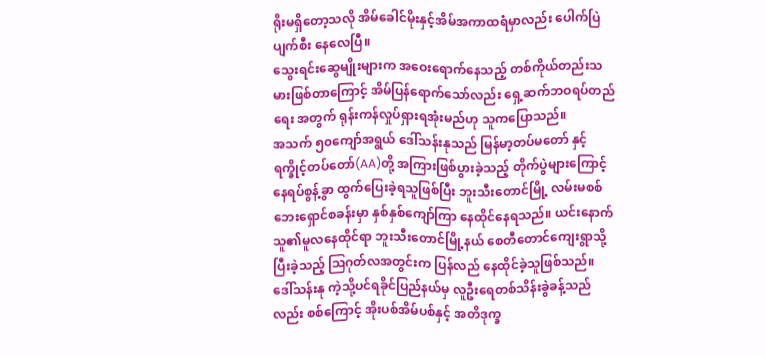ရိုးမရှိတော့သလို အိမ်ခေါင်မိုးနှင့်အိမ်အကာထရံမှာလည်း ပေါက်ပြဲပျက်စီး နေလေပြီ။
သွေးရင်းဆွေမျိုးများက အဝေးရောက်နေသည့် တစ်ကိုယ်တည်းသမားဖြစ်တာကြောင့် အိမ်ပြန်ရောက်သော်လည်း ရှေ့ဆက်ဘဝရပ်တည်ရေး အတွက် ရုန်းကန်လှုပ်ရှားရအုံးမည်ဟု သူကပြောသည်။
အသက် ၅၀ကျော်အရွယ် ဒေါ်သန်းနုသည် မြန်မာ့တပ်မတော် နှင့် ရက္ခိုင့်တပ်တော်(AA)တို့ အကြားဖြစ်ပွားခဲ့သည့် တိုက်ပွဲများကြောင့် နေရပ်စွန့်ခွာ ထွက်ပြေးခဲ့ရသူဖြစ်ပြီး ဘူးသီးတောင်မြို့ လမ်းမစစ်ဘေးရှောင်စခန်းမှာ နှစ်နှစ်ကျော်ကြာ နေထိုင်နေရသည်။ ယင်းနောက် သူ၏မူလနေထိုင်ရာ ဘူးသီးတောင်မြို့နယ် စေတီတောင်ကျေးရွာသို့ ပြီးခဲ့သည့် ဩဂုတ်လအတွင်းက ပြန်လည် နေထိုင်ခဲ့သူဖြစ်သည်။
ဒေါ်သန်းနု ကဲ့သို့ပင်ရခိုင်ပြည်နယ်မှ လူဦးရေတစ်သိန်းခွဲခန့်သည်လည်း စစ်ကြောင့် အိုးပစ်အိမ်ပစ်နှင့် အတိဒုက္ခ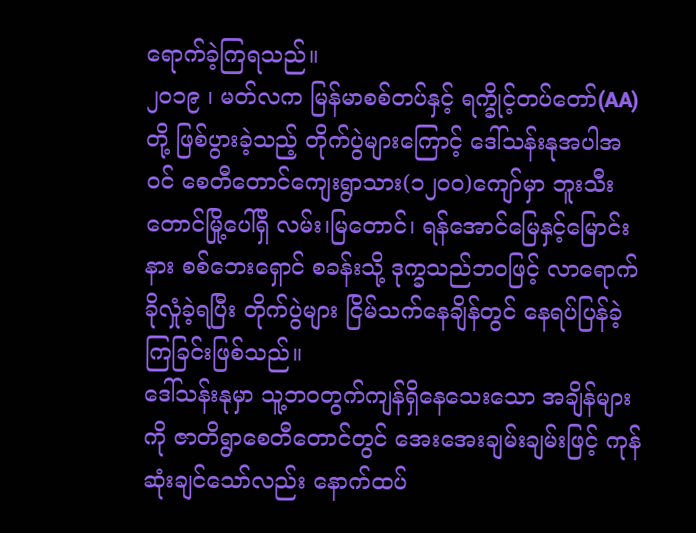ရောက်ခဲ့ကြရသည်။
၂၀၁၉ ၊ မတ်လက မြန်မာစစ်တပ်နှင့် ရက္ခိုင့်တပ်တော်(AA)တို့ ဖြစ်ပွားခဲ့သည့် တိုက်ပွဲများကြောင့် ဒေါ်သန်းနုအပါအဝင် စေတီတောင်ကျေးရွာသား(၁၂၀၀)ကျော်မှာ ဘူးသီးတောင်မြို့ပေါ်ရှိ လမ်း၊မြတောင်၊ ရန်အောင်မြေနှင့်မြောင်းနား စစ်ဘေးရှောင် စခန်းသို့ ဒုက္ခသည်ဘဝဖြင့် လာရောက်ခိုလှုံခဲ့ရပြီး တိုက်ပွဲများ ငြိမ်သက်နေချိန်တွင် နေရပ်ပြန်ခဲ့ကြခြင်းဖြစ်သည်။
ဒေါ်သန်းနုမှာ သူ့ဘဝတွက်ကျန်ရှိနေသေးသော အချိန်များကို ဇာတိရွာစေတီတောင်တွင် အေးအေးချမ်းချမ်းဖြင့် ကုန်ဆုံးချင်သော်လည်း နောက်ထပ်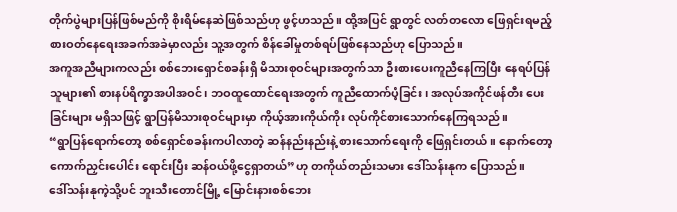တိုက်ပွဲများပြန်ဖြစ်မည်ကို စိုးရိမ်နေဆဲဖြစ်သည်ဟု ဖွင့်ဟသည်။ ထို့အပြင် ရွာတွင် လတ်တလော ဖြေရှင်းရမည့် စားဝတ်နေရေးအခက်အခဲမှာလည်း သူ့အတွက် စိန်ခေါ်မှုတစ်ရပ်ဖြစ်နေသည်ဟု ပြောသည်။
အကူအညီများကလည်း စစ်ဘေးရှောင်စခန်းရှိ မိသားစုဝင်များအတွက်သာ ဦးစားပေးကူညီနေကြပြီး နေရပ်ပြန်သူများ၏ စားနပ်ရိက္ခာအပါအဝင်၊ ဘဝထူထောင်ရေးအတွက် ကူညီထောက်ပံ့ခြင်း၊ အလုပ်အကိုင်ဖန်တီး ပေးခြင်းများ မရှိသဖြင့် ရွာပြန်မိသားစုဝင်များမှာ ကိုယ့်အားကိုယ်ကိုး လုပ်ကိုင်စားသောက်နေကြရသည်။
“ရွာပြန်ရောက်တော့ စစ်ရှောင်စခန်းကပါလာတဲ့ ဆန်နည်းနည်းနဲ့ စားသောက်ရေးကို ဖြေရှင်းတယ်။ နောက်တော့ ကောက်ညှင်းပေါင်း ရောင်းပြီး ဆန်ဝယ်ဖို့ငွေရှာတယ်”ဟု တကိုယ်တည်းသမား ဒေါ်သန်းနုက ပြောသည်။
ဒေါ်သန်းနုကဲ့သို့ပင် ဘူးသီးတောင်မြို့ မြောင်းနားစစ်ဘေး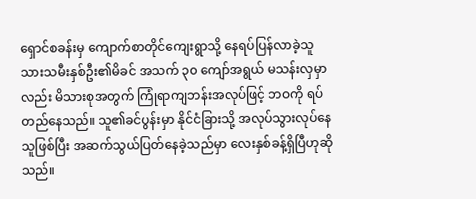ရှောင်စခန်းမှ ကျောက်စာတိုင်ကျေးရွာသို့ နေရပ်ပြန်လာခဲ့သူ သားသမီးနှစ်ဦး၏မိခင် အသက် ၃၀ ကျော်အရွယ် မသန်းလှမှာလည်း မိသားစုအတွက် ကြုံရာကျဘန်းအလုပ်ဖြင့် ဘဝကို ရပ်တည်နေသည်။ သူ၏ခင်ပွန်းမှာ နိုင်ငံခြားသို့ အလုပ်သွားလုပ်နေသူဖြစ်ပြီး အဆက်သွယ်ပြတ်နေခဲ့သည်မှာ လေးနှစ်ခန့်ရှိပြီဟုဆိုသည်။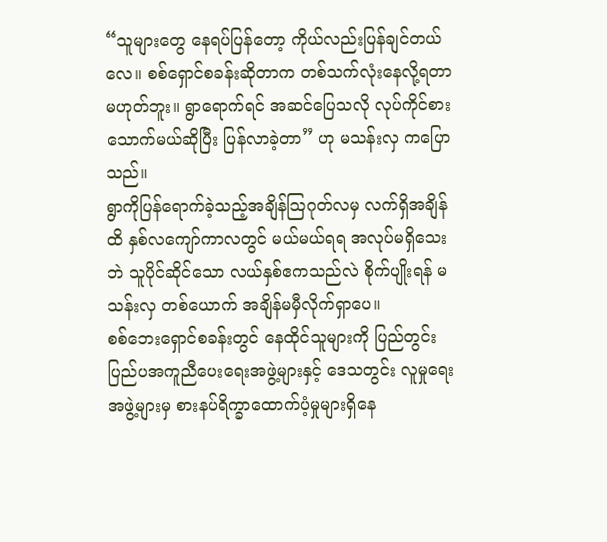“သူများတွေ နေရပ်ပြန်တော့ ကိုယ်လည်းပြန်ချင်တယ်လေ။ စစ်ရှောင်စခန်းဆိုတာက တစ်သက်လုံးနေလို့ရတာ မဟုတ်ဘူး။ ရွာရောက်ရင် အဆင်ပြေသလို လုပ်ကိုင်စားသောက်မယ်ဆိုပြီး ပြန်လာခဲ့တာ” ဟု မသန်းလှ ကပြောသည်။
ရွာကိုပြန်ရောက်ခဲ့သည့်အချိန်သြဂုတ်လမှ လက်ရှိအချိန်ထိ နှစ်လကျော်ကာလတွင် မယ်မယ်ရရ အလုပ်မရှိသေးဘဲ သူပိုင်ဆိုင်သော လယ်နှစ်ဧကသည်လဲ စိုက်ပျိုးရန် မသန်းလှ တစ်ယောက် အချိန်မမှီလိုက်ရှာပေ။
စစ်ဘေးရှောင်စခန်းတွင် နေထိုင်သူများကို ပြည်တွင်းပြည်ပအကူညီပေးရေးအဖွဲ့များနှင့် ဒေသတွင်း လူမှုရေးအဖွဲ့များမှ စားနပ်ရိက္ခာထောက်ပံ့မှုများရှိနေ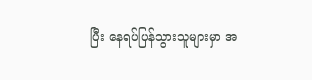ပြီး နေရပ်ပြန်သွားသူများမှာ အ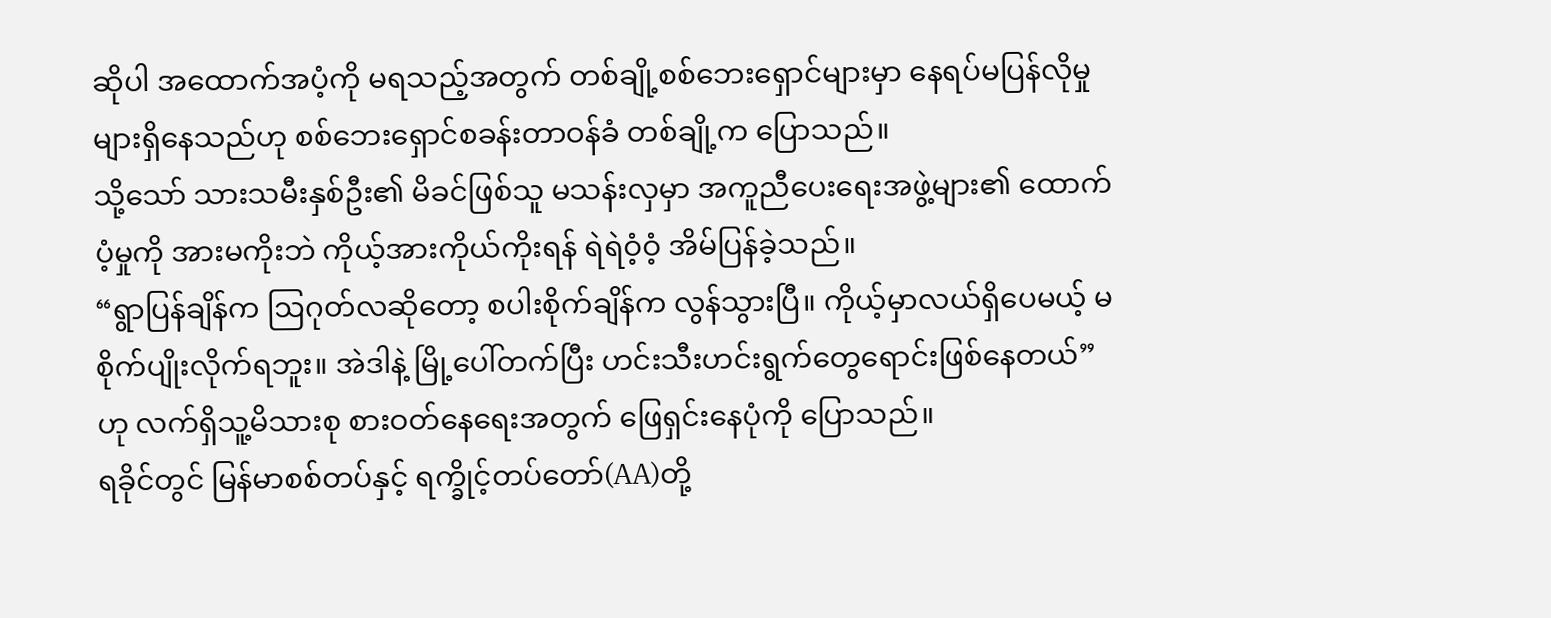ဆိုပါ အထောက်အပံ့ကို မရသည့်အတွက် တစ်ချို့စစ်ဘေးရှောင်များမှာ နေရပ်မပြန်လိုမှုများရှိနေသည်ဟု စစ်ဘေးရှောင်စခန်းတာဝန်ခံ တစ်ချို့က ပြောသည်။
သို့သော် သားသမီးနှစ်ဦး၏ မိခင်ဖြစ်သူ မသန်းလှမှာ အကူညီပေးရေးအဖွဲ့များ၏ ထောက်ပံ့မှုကို အားမကိုးဘဲ ကိုယ့်အားကိုယ်ကိုးရန် ရဲရဲဝံ့ဝံ့ အိမ်ပြန်ခဲ့သည်။
“ရွာပြန်ချိန်က ဩဂုတ်လဆိုတော့ စပါးစိုက်ချိန်က လွန်သွားပြီ။ ကိုယ့်မှာလယ်ရှိပေမယ့် မစိုက်ပျိုးလိုက်ရဘူး။ အဲဒါနဲ့ မြို့ပေါ်တက်ပြီး ဟင်းသီးဟင်းရွက်တွေရောင်းဖြစ်နေတယ်”ဟု လက်ရှိသူ့မိသားစု စားဝတ်နေရေးအတွက် ဖြေရှင်းနေပုံကို ပြောသည်။
ရခိုင်တွင် မြန်မာစစ်တပ်နှင့် ရက္ခိုင့်တပ်တော်(AA)တို့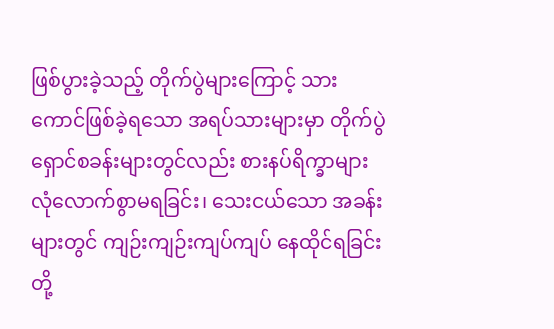ဖြစ်ပွားခဲ့သည့် တိုက်ပွဲများကြောင့် သားကောင်ဖြစ်ခဲ့ရသော အရပ်သားများမှာ တိုက်ပွဲရှောင်စခန်းများတွင်လည်း စားနပ်ရိက္ခာများ လုံလောက်စွာမရခြင်း၊ သေးငယ်သော အခန်းများတွင် ကျဉ်းကျဉ်းကျပ်ကျပ် နေထိုင်ရခြင်းတို့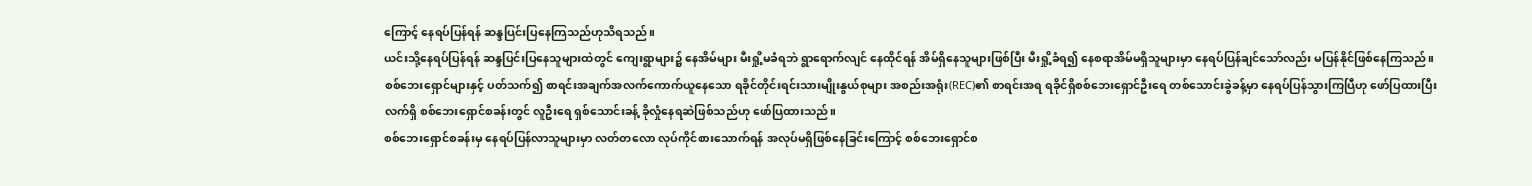ကြောင့် နေရပ်ပြန်ရန် ဆန္ဒပြင်းပြနေကြသည်ဟုသိရသည်။
ယင်းသို့နေရပ်ပြန်ရန် ဆန္ဒပြင်းပြနေသူများထဲတွင် ကျေးရွာများ၌ နေအိမ်များ မီးရှို့မခံရဘဲ ရွာရောက်လျင် နေထိုင်ရန် အိမ်ရှိနေသူများဖြစ်ပြီး မီးရှို့ခံရ၍ နေစရာအိမ်မရှိသူများမှာ နေရပ်ပြန်ချင်သော်လည်း မပြန်နိုင်ဖြစ်နေကြသည်။
စစ်ဘေးရှောင်များနှင့် ပတ်သက်၍ စာရင်းအချက်အလက်ကောက်ယူနေသော ရခိုင်တိုင်းရင်းသားမျိုးနွယ်စုများ အစည်းအရုံး(REC)၏ စာရင်းအရ ရခိုင်ရှိစစ်ဘေးရှောင်ဦးရေ တစ်သောင်းခွဲခန့်မှာ နေရပ်ပြန်သွားကြပြီဟု ဖော်ပြထားပြီး လက်ရှိ စစ်ဘေးရှောင်စခန်းတွင် လူဦးရေ ရှစ်သောင်းခန့် ခိုလှုံနေရဆဲဖြစ်သည်ဟု ဖော်ပြထားသည်။
စစ်ဘေးရှောင်စခန်းမှ နေရပ်ပြန်လာသူများမှာ လတ်တလော လုပ်ကိုင်စားသောက်ရန် အလုပ်မရှိဖြစ်နေခြင်းကြောင့် စစ်ဘေးရှောင်စ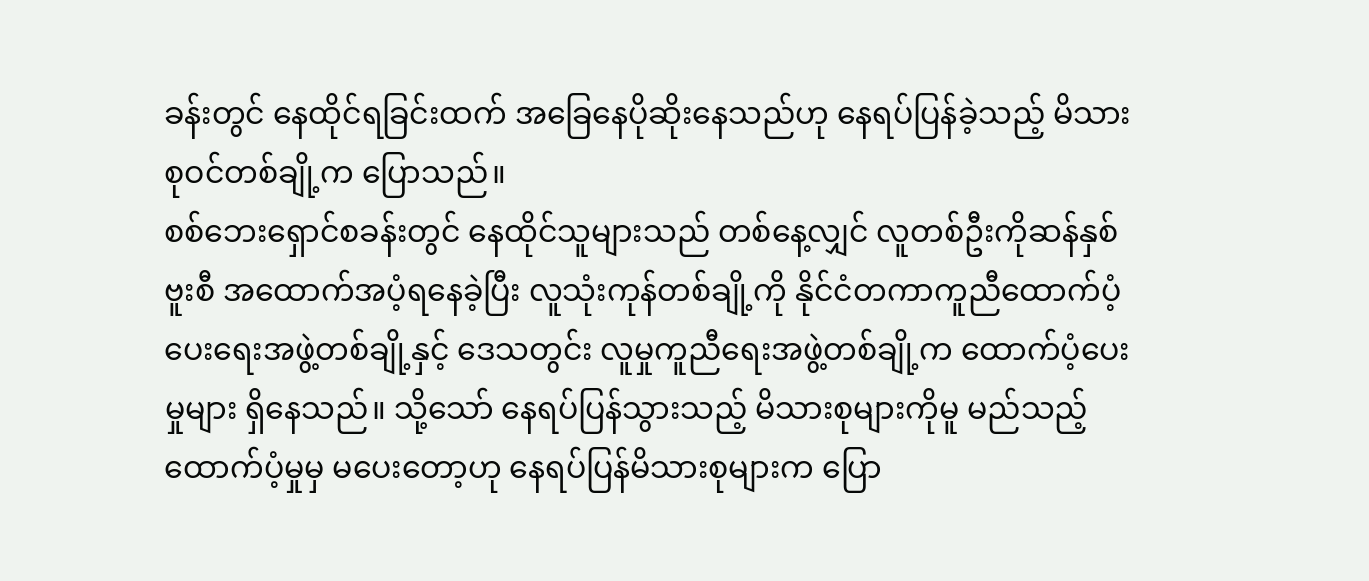ခန်းတွင် နေထိုင်ရခြင်းထက် အခြေနေပိုဆိုးနေသည်ဟု နေရပ်ပြန်ခဲ့သည့် မိသားစုဝင်တစ်ချို့က ပြောသည်။
စစ်ဘေးရှောင်စခန်းတွင် နေထိုင်သူများသည် တစ်နေ့လျှင် လူတစ်ဦးကိုဆန်နှစ်ဗူးစီ အထောက်အပံ့ရနေခဲ့ပြီး လူသုံးကုန်တစ်ချို့ကို နိုင်ငံတကာကူညီထောက်ပံ့ပေးရေးအဖွဲ့တစ်ချို့နှင့် ဒေသတွင်း လူမှုကူညီရေးအဖွဲ့တစ်ချို့က ထောက်ပံ့ပေးမှုများ ရှိနေသည်။ သို့သော် နေရပ်ပြန်သွားသည့် မိသားစုများကိုမူ မည်သည့်ထောက်ပံ့မှုမှ မပေးတော့ဟု နေရပ်ပြန်မိသားစုများက ပြော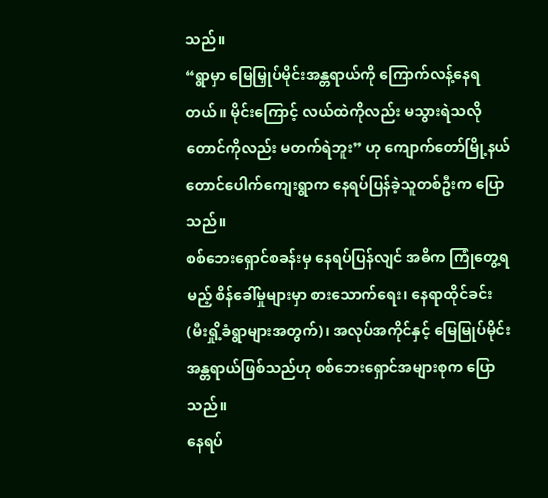သည်။
“ရွာမှာ မြေမြှုပ်မိုင်းအန္တရာယ်ကို ကြောက်လန့်နေရတယ်။ မိုင်းကြောင့် လယ်ထဲကိုလည်း မသွားရဲသလို တောင်ကိုလည်း မတက်ရဲဘူး” ဟု ကျောက်တော်မြို့နယ် တောင်ပေါက်ကျေးရွာက နေရပ်ပြန်ခဲ့သူတစ်ဦးက ပြောသည်။
စစ်ဘေးရှောင်စခန်းမှ နေရပ်ပြန်လျင် အဓိက ကြုံတွေ့ရမည့် စိန်ခေါ်မှုများမှာ စားသောက်ရေး၊ နေရာထိုင်ခင်း (မီးရှို့ခံရွာများအတွက်)၊ အလုပ်အကိုင်နှင့် မြေမြုပ်မိုင်းအန္တရာယ်ဖြစ်သည်ဟု စစ်ဘေးရှောင်အများစုက ပြောသည်။
နေရပ်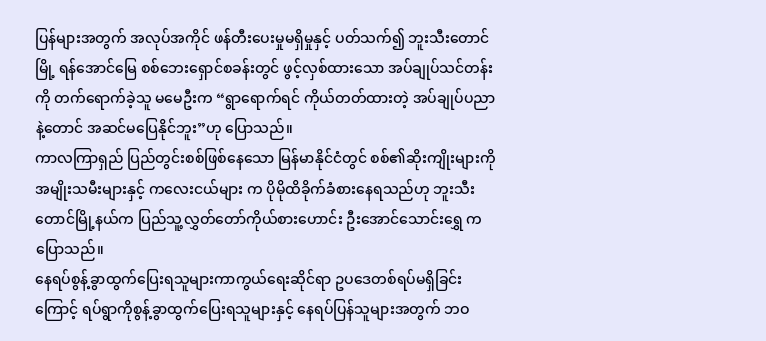ပြန်များအတွက် အလုပ်အကိုင် ဖန်တီးပေးမှုမရှိမှုနှင့် ပတ်သက်၍ ဘူးသီးတောင်မြို့ ရန်အောင်မြေ စစ်ဘေးရှောင်စခန်းတွင် ဖွင့်လှစ်ထားသော အပ်ချုပ်သင်တန်းကို တက်ရောက်ခဲ့သူ မမေဦးက “ရွာရောက်ရင် ကိုယ်တတ်ထားတဲ့ အပ်ချုပ်ပညာနဲ့တောင် အဆင်မပြေနိုင်ဘူး”ဟု ပြောသည်။
ကာလကြာရှည် ပြည်တွင်းစစ်ဖြစ်နေသော မြန်မာနိုင်ငံတွင် စစ်၏ဆိုးကျိုးများကို အမျိုးသမီးများနှင့် ကလေးငယ်များ က ပိုမိုထိခိုက်ခံစားနေရသည်ဟု ဘူးသီးတောင်မြို့နယ်က ပြည်သူ့လွှတ်တော်ကိုယ်စားဟောင်း ဦးအောင်သောင်းရွှေ ကပြောသည်။
နေရပ်စွန့်ခွာထွက်ပြေးရသူများကာကွယ်ရေးဆိုင်ရာ ဥပဒေတစ်ရပ်မရှိခြင်းကြောင့် ရပ်ရွာကိုစွန့်ခွာထွက်ပြေးရသူများနှင့် နေရပ်ပြန်သူများအတွက် ဘဝ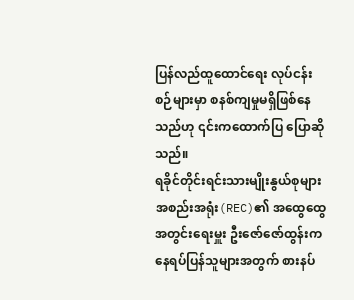ပြန်လည်ထူထောင်ရေး လုပ်ငန်းစဉ်များမှာ စနစ်ကျမှုမရှိဖြစ်နေသည်ဟု ၎င်းကထောက်ပြ ပြောဆိုသည်။
ရခိုင်တိုင်းရင်းသားမျိုးနွယ်စုများ အစည်းအရုံး(REC)၏ အထွေထွေအတွင်းရေးမှူး ဦးဇော်ဇော်ထွန်းက နေရပ်ပြန်သူများအတွက် စားနပ်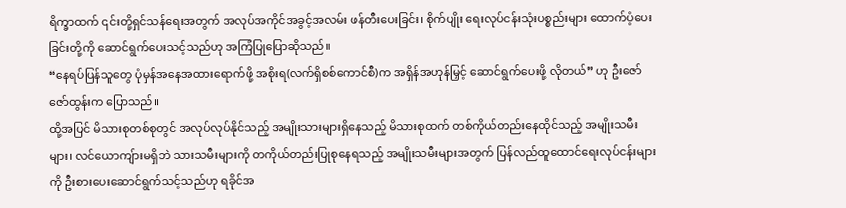ရိက္ခာထက် ၎င်းတို့ရှင်သန်ရေးအတွက် အလုပ်အကိုင်အခွင့်အလမ်း ဖန်တီးပေးခြင်း၊ စိုက်ပျိုး ရေးလုပ်ငန်းသုံးပစ္စည်းများ ထောက်ပံ့ပေးခြင်းတို့ကို ဆောင်ရွက်ပေးသင့်သည်ဟု အကြံပြုပြောဆိုသည်။
“နေရပ်ပြန်သူတွေ ပုံမှန်အနေအထားရောက်ဖို့ အစိုးရ(လက်ရှိစစ်ကောင်စီ)က အရှိန်အဟုန်မြှင့် ဆောင်ရွက်ပေးဖို့ လိုတယ်” ဟု ဦးဇော်ဇော်ထွန်းက ပြောသည်။
ထို့အပြင် မိသားစုတစ်စုတွင် အလုပ်လုပ်နိုင်သည့် အမျိုးသားများရှိနေသည့် မိသားစုထက် တစ်ကိုယ်တည်းနေထိုင်သည့် အမျိုးသမီးများ၊ လင်ယောကျ်ားမရှိဘဲ သားသမီးများကို တကိုယ်တည်းပြုစုနေရသည့် အမျိုးသမီးများအတွက် ပြန်လည်ထူထောင်ရေးလုပ်ငန်းများကို ဦးစားပေးဆောင်ရွက်သင့်သည်ဟု ရခိုင်အ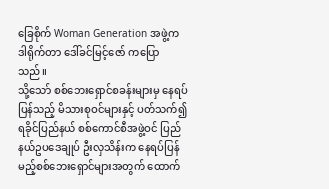ခြေစိုက် Woman Generation အဖွဲ့က ဒါရိုက်တာ ဒေါ်ခင်မြင့်ဇော် ကပြောသည်။
သို့သော် စစ်ဘေးရှောင်စခန်းများမှ နေရပ်ပြန်သည့် မိသားစုဝင်များနှင့် ပတ်သက်၍ ရခိုင်ပြည်နယ် စစ်ကောင်စီအဖွဲ့ဝင် ပြည်နယ်ဥပဒေချုပ် ဦးလှသိန်းက နေရပ်ပြန်မည့်စစ်ဘေးရှောင်များအတွက် ထောက်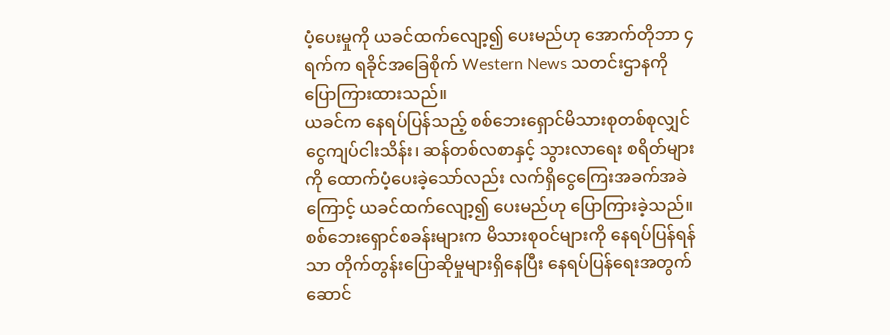ပံ့ပေးမှုကို ယခင်ထက်လျော့၍ ပေးမည်ဟု အောက်တိုဘာ ၄ ရက်က ရခိုင်အခြေစိုက် Western News သတင်းဌာနကို ပြောကြားထားသည်။
ယခင်က နေရပ်ပြန်သည့် စစ်ဘေးရှောင်မိသားစုတစ်စုလျှင် ငွေကျပ်ငါးသိန်း၊ ဆန်တစ်လစာနှင့် သွားလာရေး စရိတ်များကို ထောက်ပံ့ပေးခဲ့သော်လည်း လက်ရှိငွေကြေးအခက်အခဲကြောင့် ယခင်ထက်လျော့၍ ပေးမည်ဟု ပြောကြားခဲ့သည်။
စစ်ဘေးရှောင်စခန်းများက မိသားစုဝင်များကို နေရပ်ပြန်ရန်သာ တိုက်တွန်းပြောဆိုမှုများရှိနေပြီး နေရပ်ပြန်ရေးအတွက် ဆောင်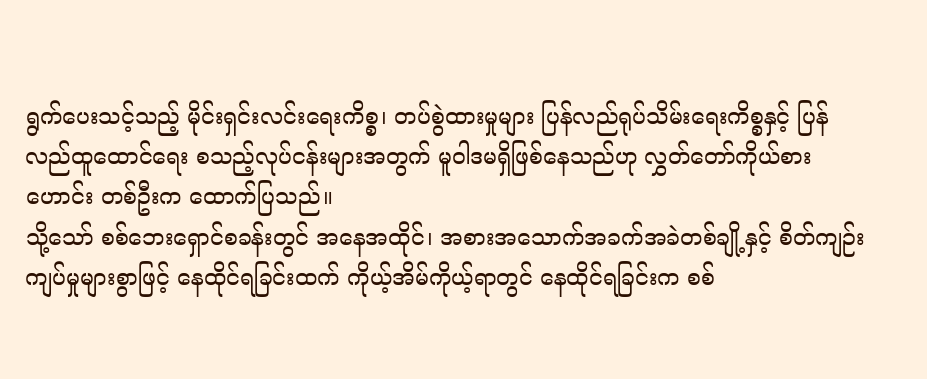ရွက်ပေးသင့်သည့် မိုင်းရှင်းလင်းရေးကိစ္စ၊ တပ်စွဲထားမှုများ ပြန်လည်ရုပ်သိမ်းရေးကိစ္စနှင့် ပြန်လည်ထူထောင်ရေး စသည့်လုပ်ငန်းများအတွက် မူဝါဒမရှိဖြစ်နေသည်ဟု လွှတ်တော်ကိုယ်စားဟောင်း တစ်ဦးက ထောက်ပြသည်။
သို့သော် စစ်ဘေးရှောင်စခန်းတွင် အနေအထိုင်၊ အစားအသောက်အခက်အခဲတစ်ချို့နှင့် စိတ်ကျဉ်းကျပ်မှုများစွာဖြင့် နေထိုင်ရခြင်းထက် ကိုယ့်အိမ်ကိုယ့်ရာတွင် နေထိုင်ရခြင်းက စစ်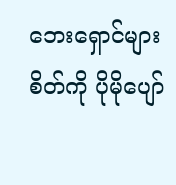ဘေးရှောင်များစိတ်ကို ပိုမိုပျော်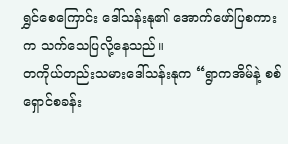ရွှင်စေကြောင်း ဒေါ်သန်းနု၏ အောက်ဖော်ပြစကားက သက်သေပြလို့နေသည်။
တကိုယ်တည်းသမားဒေါ်သန်းနုက “ရွာကအိမ်နဲ့ စစ်ရှောင်စခန်း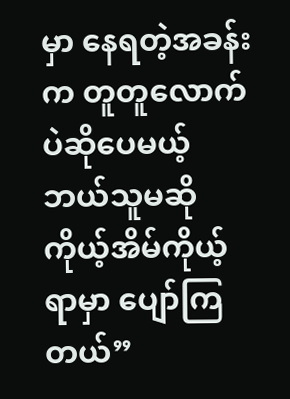မှာ နေရတဲ့အခန်းက တူတူလောက်ပဲဆိုပေမယ့် ဘယ်သူမဆို ကိုယ့်အိမ်ကိုယ့်ရာမှာ ပျော်ကြတယ်”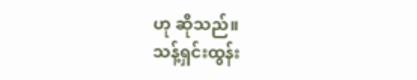ဟု ဆိုသည်။
သန့်ရှင်းထွန်း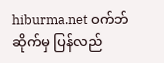hiburma.net ဝက်ဘ်ဆိုက်မှ ပြန်လည်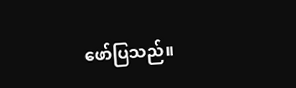ဖော်ပြသည်။